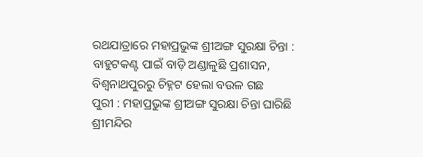ରଥଯାତ୍ରାରେ ମହାପ୍ରଭୁଙ୍କ ଶ୍ରୀଅଙ୍ଗ ସୁରକ୍ଷା ଚିନ୍ତା : ବାହୁଟକଣ୍ଟ ପାଇଁ ବାଡ଼ି ଅଣ୍ଡାଳୁଛି ପ୍ରଶାସନ, ବିଶ୍ବନାଥପୁରରୁ ଚିହ୍ନଟ ହେଲା ବଉଳ ଗଛ
ପୁରୀ : ମହାପ୍ରଭୁଙ୍କ ଶ୍ରୀଅଙ୍ଗ ସୁରକ୍ଷା ଚିନ୍ତା ଘାରିଛି ଶ୍ରୀମନ୍ଦିର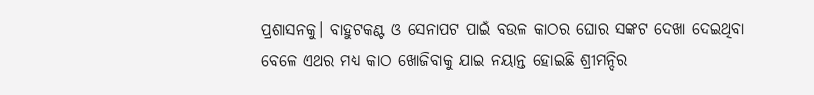ପ୍ରଶାସନକୁ। ବାହୁଟକଣ୍ଟ ଓ ସେନାପଟ ପାଇଁ ବଉଳ କାଠର ଘୋର ସଙ୍କଟ ଦେଖା ଦେଇଥିବା ବେଳେ ଏଥର ମଧ୍ୟ କାଠ ଖୋଜିବାକୁ ଯାଇ ନୟାନ୍ତ ହୋଇଛି ଶ୍ରୀମନ୍ଦିର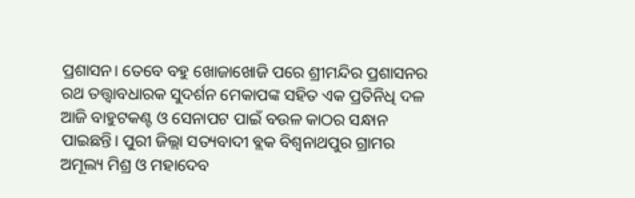ପ୍ରଶାସନ। ତେବେ ବହୁ ଖୋଜାଖୋଜି ପରେ ଶ୍ରୀମନ୍ଦିର ପ୍ରଶାସନର ରଥ ତତ୍ତ୍ବାବଧାରକ ସୁଦର୍ଶନ ମେକାପଙ୍କ ସହିତ ଏକ ପ୍ରତିନିଧି ଦଳ ଆଜି ବାହୁଟକଣ୍ଟ ଓ ସେନାପଟ ପାଇଁ ବଉଳ କାଠର ସନ୍ଧାନ ପାଇଛନ୍ତି। ପୁରୀ ଜିଲ୍ଲା ସତ୍ୟବାଦୀ ବ୍ଲକ ବିଶ୍ବନାଥପୁର ଗ୍ରାମର ଅମୂଲ୍ୟ ମିଶ୍ର ଓ ମହାଦେବ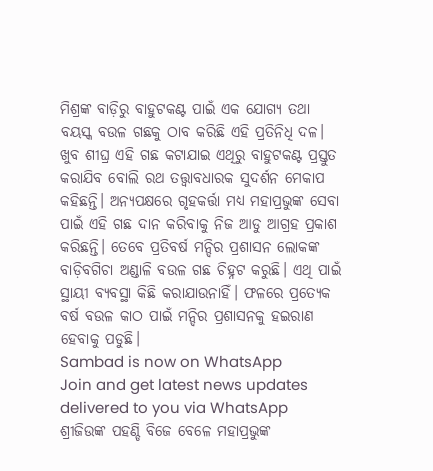ମିଶ୍ରଙ୍କ ବାଡ଼ିରୁ ବାହୁଟକଣ୍ଟ ପାଇଁ ଏକ ଯୋଗ୍ୟ ତଥା ବୟସ୍କ ବଉଳ ଗଛକୁ ଠାବ କରିଛି ଏହି ପ୍ରତିନିଧି ଦଳ। ଖୁବ ଶୀଘ୍ର ଏହି ଗଛ କଟାଯାଇ ଏଥିରୁ ବାହୁଟକଣ୍ଟ ପ୍ରସ୍ତୁତ କରାଯିବ ବୋଲି ରଥ ତତ୍ତ୍ବାବଧାରକ ସୁଦର୍ଶନ ମେକାପ କହିଛନ୍ତି। ଅନ୍ୟପକ୍ଷରେ ଗୃହକର୍ତ୍ତା ମଧ୍ୟ ମହାପ୍ରଭୁଙ୍କ ସେବା ପାଇଁ ଏହି ଗଛ ଦାନ କରିବାକୁ ନିଜ ଆଡୁ ଆଗ୍ରହ ପ୍ରକାଶ କରିଛନ୍ତି। ତେବେ ପ୍ରତିବର୍ଷ ମନ୍ଦିର ପ୍ରଶାସନ ଲୋକଙ୍କ ବାଡ଼ିବଗିଚା ଅଣ୍ଡାଳି ବଉଳ ଗଛ ଚିହ୍ନଟ କରୁଛି। ଏଥି ପାଇଁ ସ୍ଥାୟୀ ବ୍ୟବସ୍ଥା କିଛି କରାଯାଉନାହିଁ। ଫଳରେ ପ୍ରତ୍ୟେକ ବର୍ଷ ବଉଳ କାଠ ପାଇଁ ମନ୍ଦିର ପ୍ରଶାସନକୁ ହଇରାଣ ହେବାକୁ ପଡୁଛି।
Sambad is now on WhatsApp
Join and get latest news updates delivered to you via WhatsApp
ଶ୍ରୀଜିଉଙ୍କ ପହଣ୍ଡି ବିଜେ ବେଳେ ମହାପ୍ରଭୁଙ୍କ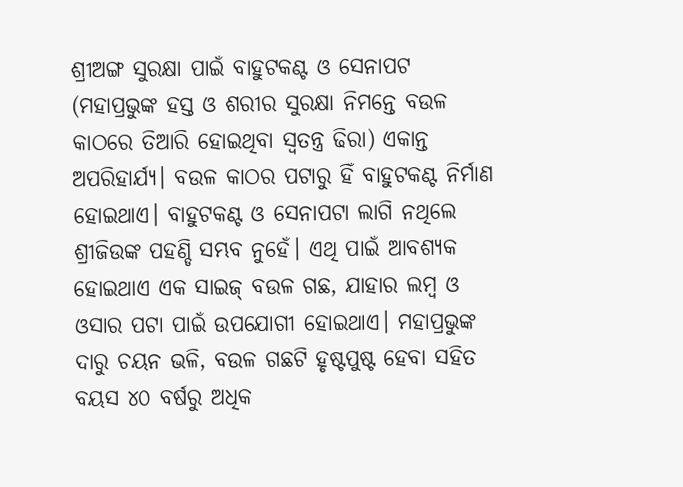ଶ୍ରୀଅଙ୍ଗ ସୁରକ୍ଷା ପାଇଁ ବାହୁଟକଣ୍ଟ ଓ ସେନାପଟ (ମହାପ୍ରଭୁଙ୍କ ହସ୍ତ ଓ ଶରୀର ସୁରକ୍ଷା ନିମନ୍ତେ ବଉଳ କାଠରେ ତିଆରି ହୋଇଥିବା ସ୍ବତନ୍ତ୍ର ଢିରା) ଏକାନ୍ତ ଅପରିହାର୍ଯ୍ୟ। ବଉଳ କାଠର ପଟାରୁ ହିଁ ବାହୁଟକଣ୍ଟ ନିର୍ମାଣ ହୋଇଥାଏ। ବାହୁଟକଣ୍ଟ ଓ ସେନାପଟା ଲାଗି ନଥିଲେ ଶ୍ରୀଜିଉଙ୍କ ପହଣ୍ଡି ସମ୍ଭବ ନୁହେଁ। ଏଥି ପାଇଁ ଆବଶ୍ୟକ ହୋଇଥାଏ ଏକ ସାଇଜ୍ ବଉଳ ଗଛ, ଯାହାର ଲମ୍ବ ଓ ଓସାର ପଟା ପାଇଁ ଉପଯୋଗୀ ହୋଇଥାଏ। ମହାପ୍ରଭୁଙ୍କ ଦାରୁ ଚୟନ ଭଳି, ବଉଳ ଗଛଟି ହୃଷ୍ଟପୁଷ୍ଟ ହେବା ସହିତ ବୟସ ୪୦ ବର୍ଷରୁ ଅଧିକ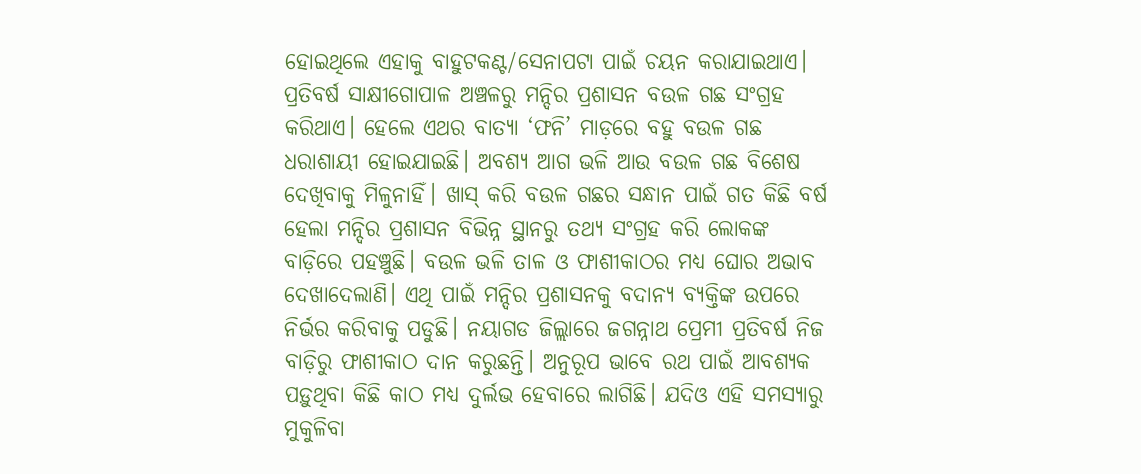ହୋଇଥିଲେ ଏହାକୁ ବାହୁଟକଣ୍ଟ/ସେନାପଟା ପାଇଁ ଚୟନ କରାଯାଇଥାଏ। ପ୍ରତିବର୍ଷ ସାକ୍ଷୀଗୋପାଳ ଅଞ୍ଚଳରୁ ମନ୍ଦିର ପ୍ରଶାସନ ବଉଳ ଗଛ ସଂଗ୍ରହ କରିଥାଏ। ହେଲେ ଏଥର ବାତ୍ୟା ‘ଫନି’ ମାଡ଼ରେ ବହୁ ବଉଳ ଗଛ ଧରାଶାୟୀ ହୋଇଯାଇଛି। ଅବଶ୍ୟ ଆଗ ଭଳି ଆଉ ବଉଳ ଗଛ ବିଶେଷ ଦେଖିବାକୁ ମିଳୁନାହିଁ। ଖାସ୍ କରି ବଉଳ ଗଛର ସନ୍ଧାନ ପାଇଁ ଗତ କିଛି ବର୍ଷ ହେଲା ମନ୍ଦିର ପ୍ରଶାସନ ବିଭିନ୍ନ ସ୍ଥାନରୁ ତଥ୍ୟ ସଂଗ୍ରହ କରି ଲୋକଙ୍କ ବାଡ଼ିରେ ପହଞ୍ଚୁଛି। ବଉଳ ଭଳି ତାଳ ଓ ଫାଶୀକାଠର ମଧ୍ୟ ଘୋର ଅଭାବ ଦେଖାଦେଲାଣି। ଏଥି ପାଇଁ ମନ୍ଦିର ପ୍ରଶାସନକୁ ବଦାନ୍ୟ ବ୍ୟକ୍ତିଙ୍କ ଉପରେ ନିର୍ଭର କରିବାକୁ ପଡୁଛି। ନୟାଗଡ ଜିଲ୍ଲାରେ ଜଗନ୍ନାଥ ପ୍ରେମୀ ପ୍ରତିବର୍ଷ ନିଜ ବାଡ଼ିରୁ ଫାଶୀକାଠ ଦାନ କରୁଛନ୍ତି। ଅନୁରୂପ ଭାବେ ରଥ ପାଇଁ ଆବଶ୍ୟକ ପଡ଼ୁଥିବା କିଛି କାଠ ମଧ୍ୟ ଦୁର୍ଲଭ ହେବାରେ ଲାଗିଛି। ଯଦିଓ ଏହି ସମସ୍ୟାରୁ ମୁକୁଳିବା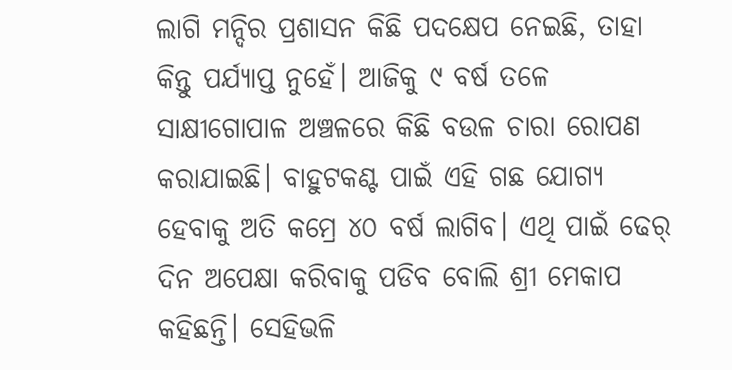ଲାଗି ମନ୍ଦିର ପ୍ରଶାସନ କିଛି ପଦକ୍ଷେପ ନେଇଛି, ତାହା କିନ୍ତୁ ପର୍ଯ୍ୟାପ୍ତ ନୁହେଁ। ଆଜିକୁ ୯ ବର୍ଷ ତଳେ ସାକ୍ଷୀଗୋପାଳ ଅଞ୍ଚଳରେ କିଛି ବଉଳ ଚାରା ରୋପଣ କରାଯାଇଛି। ବାହୁଟକଣ୍ଟ ପାଇଁ ଏହି ଗଛ ଯୋଗ୍ୟ ହେବାକୁ ଅତି କମ୍ରେ ୪୦ ବର୍ଷ ଲାଗିବ। ଏଥି ପାଇଁ ଢେର୍ ଦିନ ଅପେକ୍ଷା କରିବାକୁ ପଡିବ ବୋଲି ଶ୍ରୀ ମେକାପ କହିଛନ୍ତି। ସେହିଭଳି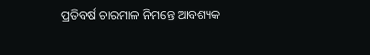ପ୍ରତିବର୍ଷ ଚାରମାଳ ନିମନ୍ତେ ଆବଶ୍ୟକ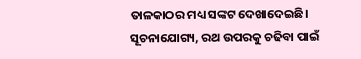ତାଳକାଠର ମଧ୍ୟ ସଙ୍କଟ ଦେଖାଦେଇଛି। ସୂଚନାଯୋଗ୍ୟ, ରଥ ଉପରକୁ ଚଢିବା ପାଇଁ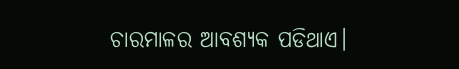ଚାରମାଳର ଆବଶ୍ୟକ ପଡିଥାଏ।